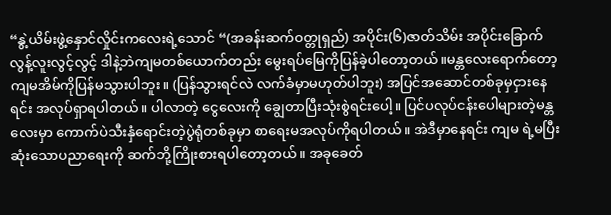“နွဲ့ယိမ်းဖွဲ့နှောင်လှိုင်းကလေးရဲ့သောင် “(အခန်းဆက်ဝတ္တုရှည်) အပိုင်း(၆)ဇာတ်သိမ်း အပိုင်းခြောက် လွန့်လူးလွင့်လွင့် ဒါနဲ့ဘဲကျမတစ်ယောက်တည်း မွေးရပ်မြေကိုပြန်ခဲ့ပါတော့တယ်။မန္တလေးရောက်တော့ကျမအိမ်ကိုပြန်မသွားပါဘူး။ (ပြန်သွားရင်လဲ လက်ခံမှာမဟုတ်ပါဘူး) အပြင်အဆောင်တစ်ခုမှငှားနေရင်း အလုပ်ရှာရပါတယ်။ ပါလာတဲ့ ငွေလေးကို ချွေတာပြီးသုံးစွဲရင်းပေါ့။ ပြင်ပလုပ်ငန်းပေါများတဲ့မန္တလေးမှာ ကောက်ပဲသီးနှံရောင်းတဲ့ပွဲရုံတစ်ခုမှာ စာရေးမအလုပ်ကိုရပါတယ်။ အဲဒီမှာနေရင်း ကျမ ရဲ့မပြီးဆုံးသောပညာရေးကို ဆက်ဘို့ကြိုးစားရပါတော့တယ်။ အခုခေတ်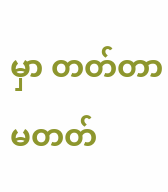မှာ တတ်တာမတတ်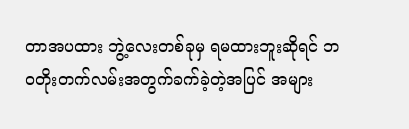တာအပထား ဘွဲ့လေးတစ်ခုမှ ရမထားဘူးဆိုရင် ဘဝတိုးတက်လမ်းအတွက်ခက်ခဲ့တဲ့အပြင် အများ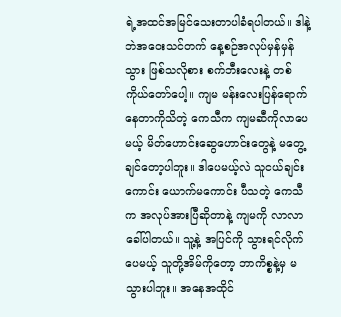ရဲ့အထင်အမြင်သေးတာပါခံရပါတယ်။ ဒါနဲ့ဘဲအဝေးသင်တက် နေ့စဉ်အလုပ်မှန်မှန်သွား ဖြစ်သလိုစား စက်ဘီးလေးနဲ့ တစ်ကိုယ်တော်ပေါ့။ ကျမ မန်းလေးပြန်ရောက်နေတာကိုသိတဲ့ ကေသီက ကျမဆီကိုလာပေမယ့် မိတ်ဟောင်းဆွေဟောင်းတွေနဲ့ မတွေ့ချင်တော့ပါဘူး။ ဒါပေမယ့်လဲ သူငယ်ချင်းကောင်း ယောက်မကောင်း ပီသတဲ့ ကေသီက အလုပ်အားပြီဆိုတာနဲ့ ကျမကို လာလာခေါ်ပါတယ်။ သူ့နဲ့ အပြင်ကို သွားရင်လိုက်ပေမယ့် သူတို့အိမ်ကိုတော့ ဘာကိစ္စနဲ့မှ မသွားပါဘူး။ အနေအထိုင်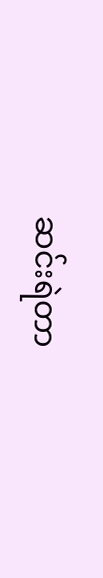ဆင်းရဲတာ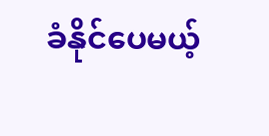ခံနိုင်ပေမယ့်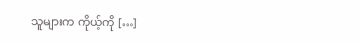သူများက ကိုယ့်ကို […]